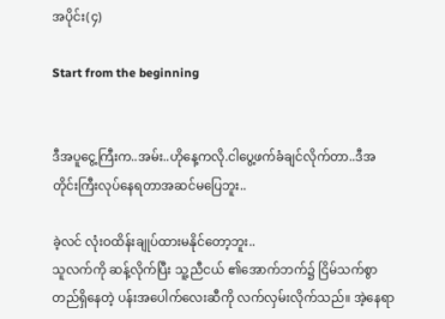အပိုင်း(၄)

Start from the beginning


ဒီအပူငွေ့ကြီးက..အမ်း..ဟိုနေ့ကလို.ငါပွေ့ဖက်ခံချင်လိုက်တာ..ဒီအတိုင်းကြီးလုပ်နေရတာအဆင်မပြေဘူး..

ခဲ့လင် လုံးဝထိန်းချုပ်ထားမနိုင်တော့ဘူး..
သူလက်ကို ဆန့်လိုက်ပြီး သူ့ညီငယ် ၏အောက်ဘက်၌ ငြိမ်သက်စွာတည်ရှိနေတဲ့ ပန်းအပေါက်လေးဆီကို လက်လှမ်းလိုက်သည်။ အဲ့နေရာ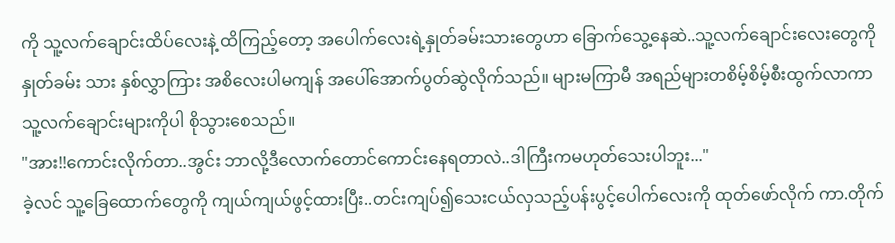ကို သူ့လက်ချောင်းထိပ်လေးနဲ့ ထိကြည့်တော့ အပေါက်လေးရဲ့နှုတ်ခမ်းသားတွေဟာ ခြောက်သွေ့နေဆဲ..သူ့လက်ချောင်းလေးတွေကိုနှုတ်ခမ်း သား နှစ်လွှာကြား အစိလေးပါမကျန် အပေါ်အောက်‌ပွတ်ဆွဲလိုက်သည်။ များမကြာမီ အရည်များတစိမ့်စိမ့်စီးထွက်လာကာ သူ့လက်ချောင်းများကိုပါ စိုသွားစေသည်။
"အား!!ကောင်းလိုက်တာ..အွင်း ဘာလို့ဒီလောက်တောင်ကောင်းနေရတာလဲ..ဒါကြီးကမဟုတ်သေးပါဘူး..."
ခဲ့လင် သူ့ခြေထောက်တွေကို ကျယ်ကျယ်ဖွင့်ထားပြီး..တင်းကျပ်၍သေးငယ်လှသည့်ပန်းပွင့်ပေါက်လေးကို ထုတ်ဖော်လိုက် ကာ.တိုက်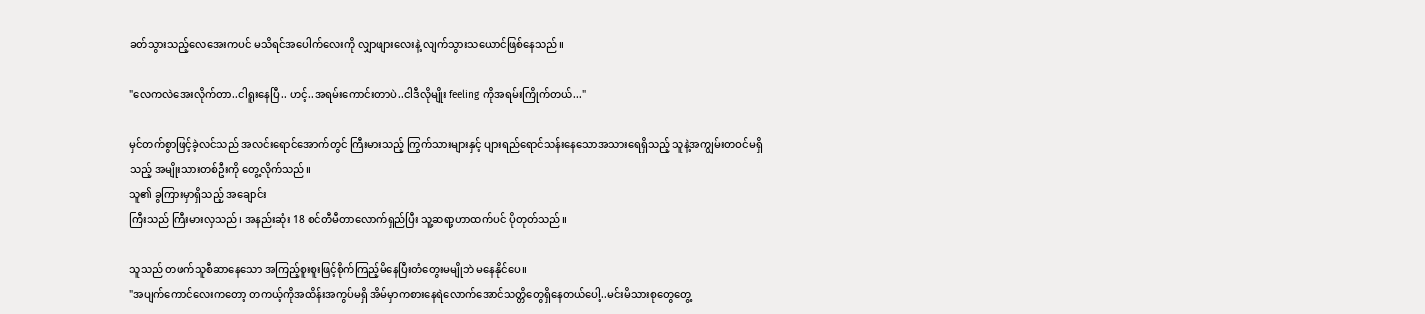ခတ်သွားသည့်လေအေးကပင် မသိရင်အပေါက်လေးကို လျှာဖျားလေး‌နဲ့ လျက်သွားသယောင်ဖြစ်နေသည်။

"လေကလဲအေးလိုက်တာ..ငါရူးနေပြီ.. ဟင့်..အရမ်းကောင်းတာပဲ..ငါဒီလိုမျိုး feeling ကိုအရမ်းကြိုက်တယ်..."

မှင်တက်စွာဖြင့်ခဲ့လင်သည် အလင်းရောင်အောက်တွင် ကြီးမားသည့် ကြွက်သားများနှင့် ပျားရည်ရောင်သန်းနေသောအသားရေရှိသည့် သူနဲ့အကျွမ်းတဝင်မရှိသည့် အမျိုးသားတစ်ဦးကို တွေ့လိုက်သည်။
သူ၏ ခွကြားမှာရှိသည့် အချောင်း
ကြီးသည် ကြီးမားလှသည်၊ အနည်းဆုံး 18 စင်တီမီတာလောက်ရှည်ပြီး သူ့ဆရာ့ဟာထက်ပင် ပိုတုတ်သည်။

သူသည် တဖက်သူစီဆာနေသော အကြည့်စူးစူးဖြင့်စိုက်ကြည့်မိ‌နေပြီးတံတွေးမမျိုဘဲ မနေနိုင်ပေ။
"အပျက်ကောင်လေးကတော့ တကယ့်ကိုအထိန်းအကွပ်မရှိ အိမ်မှာကစားနေရဲလောက်အောင်သတ္တိတွေရှိနေတယ်ပေါ့..မင်းမိသားစုတွေတွေ့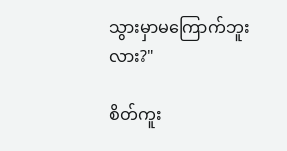သွားမှာမကြောက်ဘူးလား?"

စိတ်ကူး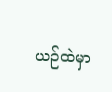ယဉ်ထဲမှာ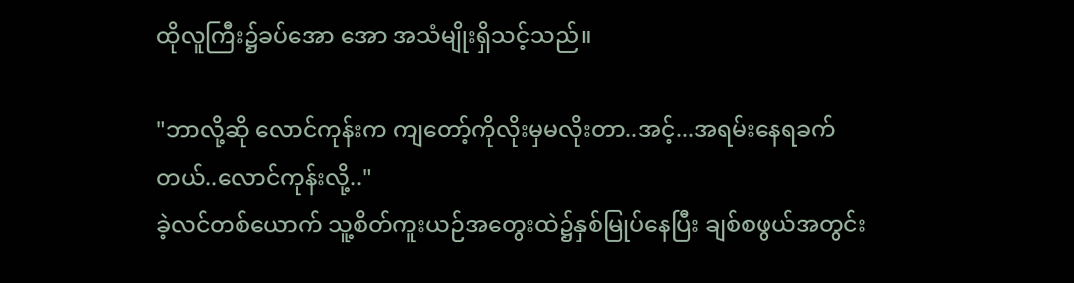ထိုလူကြီး၌ခပ်အော အော အသံမျိုးရှိသင့်သည်။

"ဘာလို့ဆို လောင်ကုန်းက ကျတော့်ကိုလိုးမှမလိုးတာ..အင့်...အရမ်းနေရခက်တယ်..လောင်ကုန်းလို့.."
ခဲ့လင်တစ်ယောက် သူ့စိတ်ကူးယဉ်အတွေးထဲ၌နှစ်မြုပ်နေပြီး ချစ်စဖွယ်အတွင်း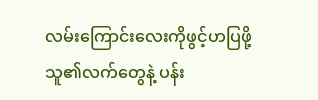လမ်းကြောင်းလေးကိုဖွင့်ဟပြဖို့ သူ၏လက်တွေနဲ့ ပန်း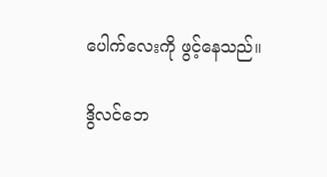ပေါက်လေးကို ဖွင့်နေသည်။

ဒွိလင်ဘေ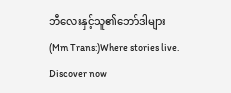ဘီလေးနှင့်သူ၏ဘော်ဒါများ(Mm Trans:)Where stories live. Discover now